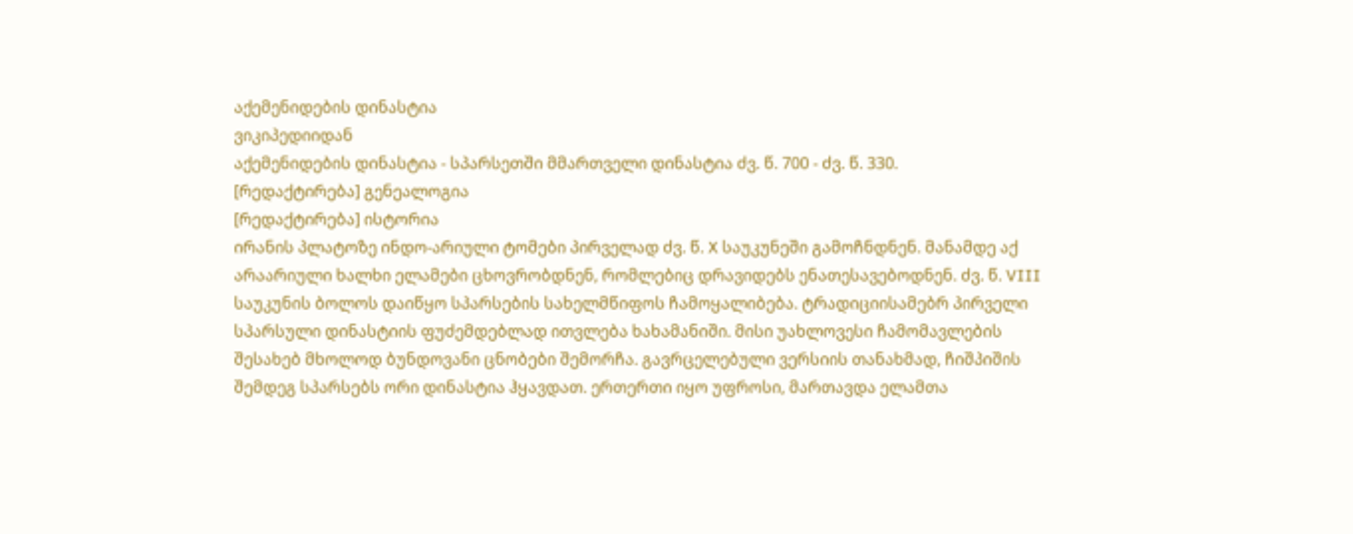აქემენიდების დინასტია
ვიკიპედიიდან
აქემენიდების დინასტია - სპარსეთში მმართველი დინასტია ძვ. წ. 700 - ძვ. წ. 330.
[რედაქტირება] გენეალოგია
[რედაქტირება] ისტორია
ირანის პლატოზე ინდო-არიული ტომები პირველად ძვ. წ. X საუკუნეში გამოჩნდნენ. მანამდე აქ არაარიული ხალხი ელამები ცხოვრობდნენ, რომლებიც დრავიდებს ენათესავებოდნენ. ძვ. წ. VIII საუკუნის ბოლოს დაიწყო სპარსების სახელმწიფოს ჩამოყალიბება. ტრადიციისამებრ პირველი სპარსული დინასტიის ფუძემდებლად ითვლება ხახამანიში. მისი უახლოვესი ჩამომავლების შესახებ მხოლოდ ბუნდოვანი ცნობები შემორჩა. გავრცელებული ვერსიის თანახმად, ჩიშპიშის შემდეგ სპარსებს ორი დინასტია ჰყავდათ. ერთერთი იყო უფროსი, მართავდა ელამთა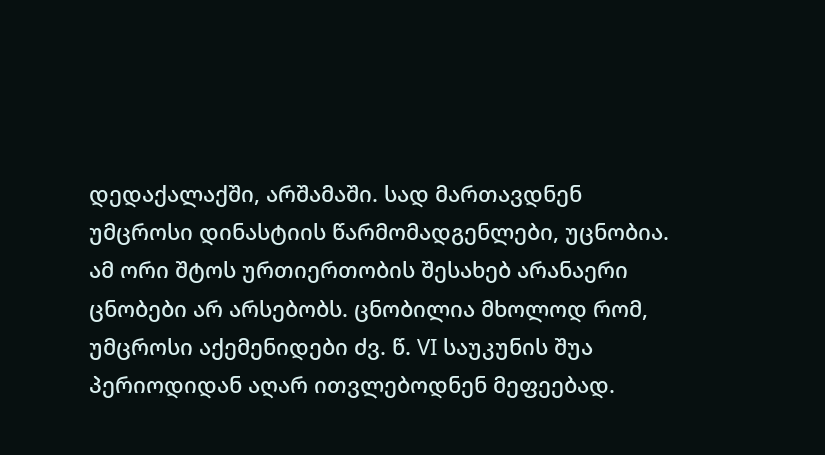დედაქალაქში, არშამაში. სად მართავდნენ უმცროსი დინასტიის წარმომადგენლები, უცნობია. ამ ორი შტოს ურთიერთობის შესახებ არანაერი ცნობები არ არსებობს. ცნობილია მხოლოდ რომ, უმცროსი აქემენიდები ძვ. წ. VI საუკუნის შუა პერიოდიდან აღარ ითვლებოდნენ მეფეებად.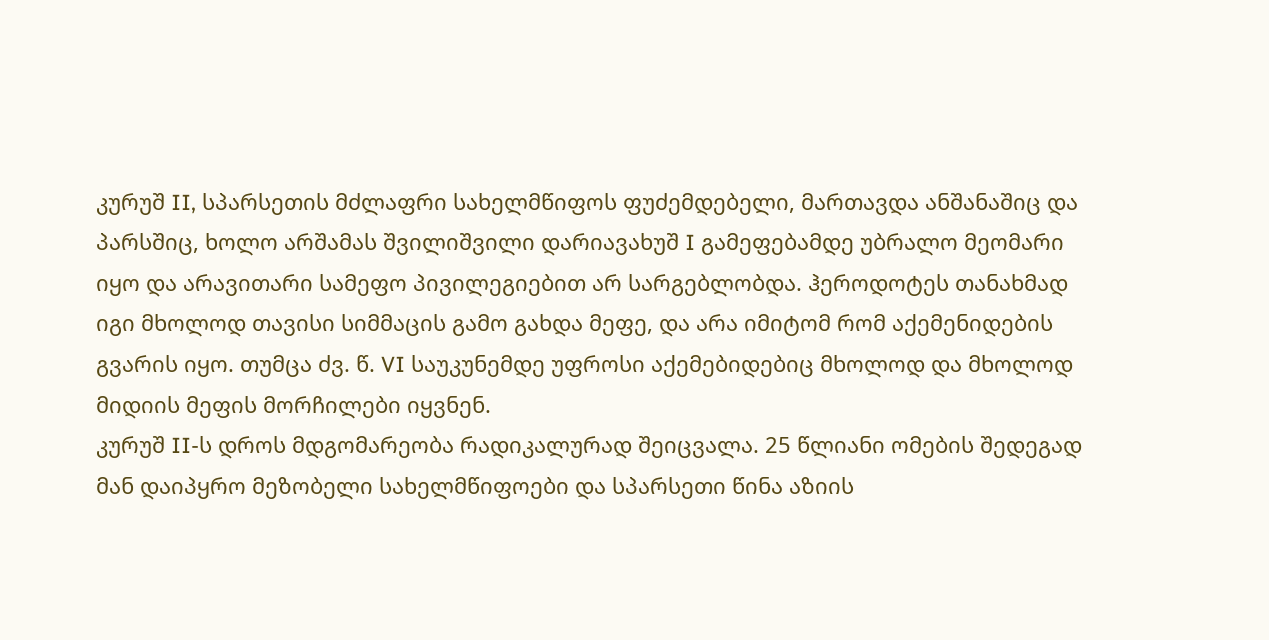კურუშ II, სპარსეთის მძლაფრი სახელმწიფოს ფუძემდებელი, მართავდა ანშანაშიც და პარსშიც, ხოლო არშამას შვილიშვილი დარიავახუშ I გამეფებამდე უბრალო მეომარი იყო და არავითარი სამეფო პივილეგიებით არ სარგებლობდა. ჰეროდოტეს თანახმად იგი მხოლოდ თავისი სიმმაცის გამო გახდა მეფე, და არა იმიტომ რომ აქემენიდების გვარის იყო. თუმცა ძვ. წ. VI საუკუნემდე უფროსი აქემებიდებიც მხოლოდ და მხოლოდ მიდიის მეფის მორჩილები იყვნენ.
კურუშ II-ს დროს მდგომარეობა რადიკალურად შეიცვალა. 25 წლიანი ომების შედეგად მან დაიპყრო მეზობელი სახელმწიფოები და სპარსეთი წინა აზიის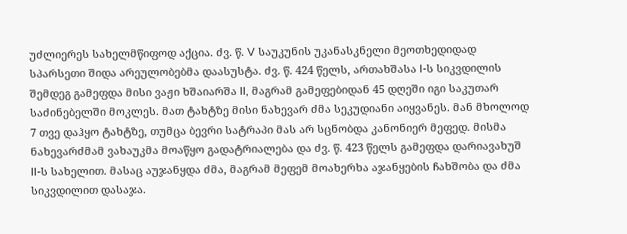უძლიერეს სახელმწიფოდ აქცია. ძვ. წ. V საუკუნის უკანასკნელი მეოთხედიდად სპარსეთი შიდა არეულობებმა დაასუსტა. ძვ. წ. 424 წელს, ართახშასა I-ს სიკვდილის შემდეგ გამეფდა მისი ვაჟი ხშაიარშა II, მაგრამ გამეფებიდან 45 დღეში იგი საკუთარ საძინებელში მოკლეს. მათ ტახტზე მისი ნახევარ ძმა სეკუდიანი აიყვანეს. მან მხოლოდ 7 თვე დაჰყო ტახტზე, თუმცა ბევრი სატრაპი მას არ სცნობდა კანონიერ მეფედ. მისმა ნახევარძმამ ვახაუკმა მოაწყო გადატრიალება და ძვ. წ. 423 წელს გამეფდა დარიავახუშ II-ს სახელით. მასაც აუჯანყდა ძმა, მაგრამ მეფემ მოახერხა აჯანყების ჩახშობა და ძმა სიკვდილით დასაჯა.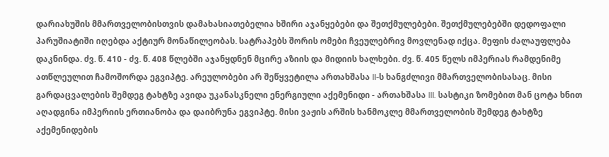დარიახუშის მმართველობისთვის დამახასიათებელია ხშირი აჯანყებები და შეთქმულებები. შეთქმულებებში დედოფალი პარუშიატიში იღებდა აქტიურ მონაწილეობას. სატრაპებს შორის ომები ჩვეულებრივ მოვლენად იქცა. მეფის ძალაუფლება დაკნინდა. ძვ. წ. 410 - ძვ. წ. 408 წლებში აჯანყდნენ მცირე აზიის და მიდიის ხალხები. ძვ. წ. 405 წელს იმპერიას რამდენიმე ათწლეულით ჩამოშორდა ეგვიპტე. არეულობები არ შეწყვეტილა ართახშასა II-ს ხანგძლივი მმართველობისასაც. მისი გარდაცვალების შემდეგ ტახტზე ავიდა უკანასკნელი ენერგიული აქემენიდი - ართახშასა III. სასტიკი ზომებით მან ცოტა ხნით აღადგინა იმპერიის ერთიანობა და დაიბრუნა ეგვიპტე. მისი ვაჟის არშის ხანმოკლე მმართველობის შემდეგ ტახტზე აქემენიდების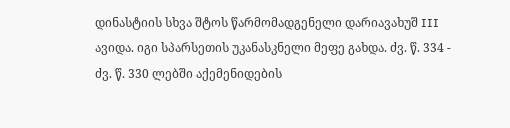დინასტიის სხვა შტოს წარმომადგენელი დარიავახუშ III ავიდა. იგი სპარსეთის უკანასკნელი მეფე გახდა. ძვ. წ. 334 - ძვ. წ. 330 ლებში აქემენიდების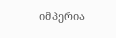იმპერია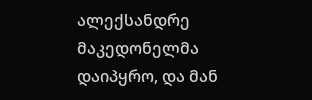ალექსანდრე მაკედონელმა დაიპყრო, და მან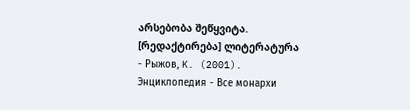არსებობა შეწყვიტა.
[რედაქტირება] ლიტერატურა
- Рыжов, K. (2001). Энциклопедия - Все монархи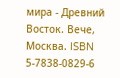мира - Древний Восток. Вече, Москва. ISBN 5-7838-0829-6